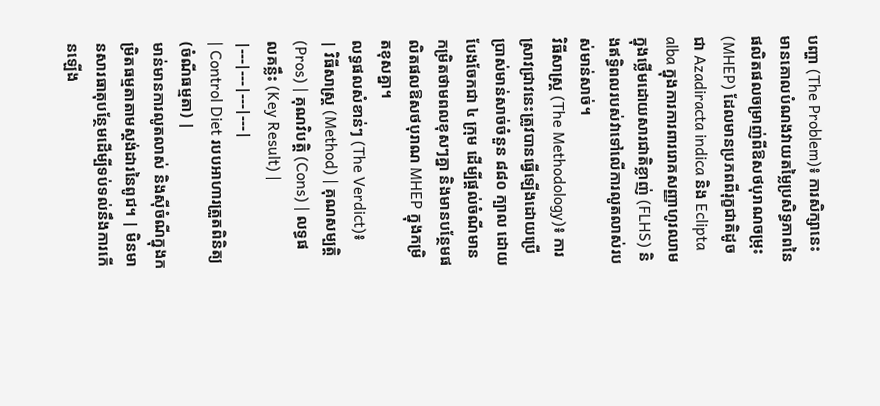បញ្ហា (The Problem)៖ ការសិក្សានេះមានគោលបំណងវាយតម្លៃប្រសិទ្ធភាពនៃផលិតផលចម្រាញ់ពីឱសថបុរាណចម្រុះ (MHEP) ដែលមានប្រភពពីរុក្ខជាតិដូចជា Azadiracta indica និង Eclipta alba ក្នុងការការពាររោគសញ្ញាហូរឈាមក្នុងថ្លើមដោយសារជាតិខ្លាញ់ (FLHS) និងឥទ្ធិពលរបស់វាទៅលើការលូតលាស់របស់មាន់សាច់។
វិធីសាស្ត្រ (The Methodology)៖ ការស្រាវជ្រាវនេះត្រូវបានធ្វើឡើងដោយប្រើប្រាស់មាន់សាច់ចំនួន ៨៨០ ក្បាល ដោយបែងចែកជា ៤ ក្រុម ដើម្បីផ្តល់ចំណីមានកម្រិតថាមពលខុសៗគ្នា និងមានបន្ថែមផលិតផលឱសថបុរាណ MHEP ក្នុងកម្រិតខុសគ្នា។
លទ្ធផលសំខាន់ៗ (The Verdict)៖
| វិធីសាស្ត្រ (Method) | គុណសម្បត្តិ (Pros) | គុណវិបត្តិ (Cons) | លទ្ធផលគន្លឹះ (Key Result) |
|---|---|---|---|
| Control Diet របបអាហារត្រួតពិនិត្យ (ចំណីធម្មតា) |
មាន់មានការលូតលាស់ និងស៊ីចំណីក្នុងកម្រិតធម្មតាតាមស្ដង់ដារនៃពូជ។ | មិនមានសារធាតុបន្ថែមដើម្បីទប់ទល់នឹងការកើនឡើង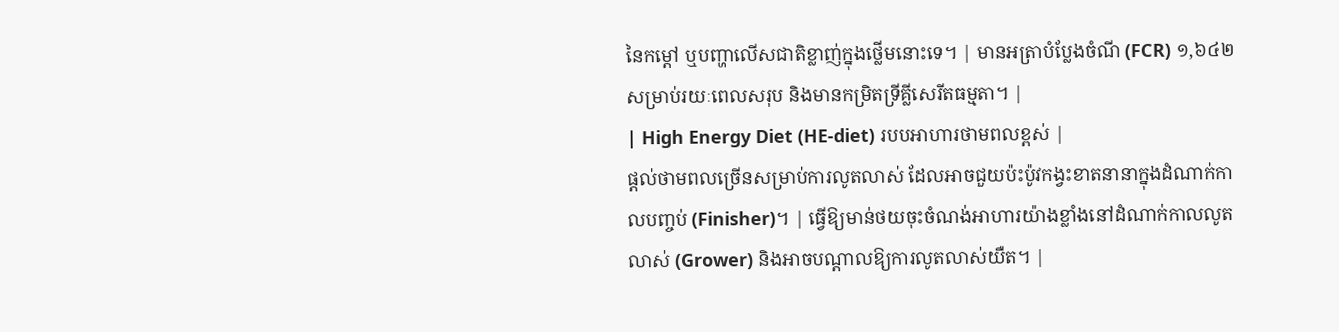នៃកម្ដៅ ឬបញ្ហាលើសជាតិខ្លាញ់ក្នុងថ្លើមនោះទេ។ | មានអត្រាបំប្លែងចំណី (FCR) ១,៦៤២ សម្រាប់រយៈពេលសរុប និងមានកម្រិតទ្រីគ្លីសេរីតធម្មតា។ |
| High Energy Diet (HE-diet) របបអាហារថាមពលខ្ពស់ |
ផ្ដល់ថាមពលច្រើនសម្រាប់ការលូតលាស់ ដែលអាចជួយប៉ះប៉ូវកង្វះខាតនានាក្នុងដំណាក់កាលបញ្ចប់ (Finisher)។ | ធ្វើឱ្យមាន់ថយចុះចំណង់អាហារយ៉ាងខ្លាំងនៅដំណាក់កាលលូតលាស់ (Grower) និងអាចបណ្ដាលឱ្យការលូតលាស់យឺត។ |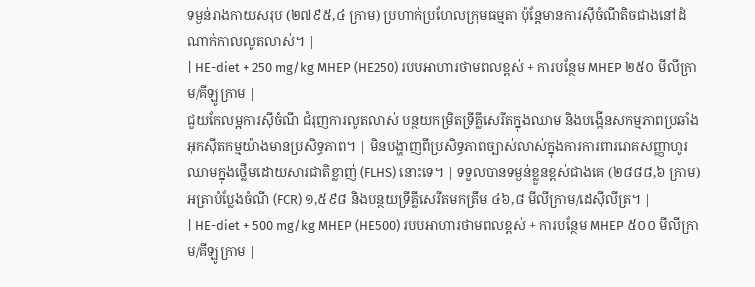ទម្ងន់រាងកាយសរុប (២៧៩៥,៤ ក្រាម) ប្រហាក់ប្រហែលក្រុមធម្មតា ប៉ុន្តែមានការស៊ីចំណីតិចជាងនៅដំណាក់កាលលូតលាស់។ |
| HE-diet + 250 mg/kg MHEP (HE250) របបអាហារថាមពលខ្ពស់ + ការបន្ថែម MHEP ២៥០ មីលីក្រាម/គីឡូក្រាម |
ជួយកែលម្អការស៊ីចំណី ជំរុញការលូតលាស់ បន្ថយកម្រិតទ្រីគ្លីសេរីតក្នុងឈាម និងបង្កើនសកម្មភាពប្រឆាំងអុកស៊ីតកម្មយ៉ាងមានប្រសិទ្ធភាព។ | មិនបង្ហាញពីប្រសិទ្ធភាពច្បាស់លាស់ក្នុងការការពាររោគសញ្ញាហូរឈាមក្នុងថ្លើមដោយសារជាតិខ្លាញ់ (FLHS) នោះទេ។ | ទទួលបានទម្ងន់ខ្លួនខ្ពស់ជាងគេ (២៨៨៨,៦ ក្រាម) អត្រាបំប្លែងចំណី (FCR) ១,៥៩៨ និងបន្ថយទ្រីគ្លីសេរីតមកត្រឹម ៤៦,៨ មីលីក្រាម/ដេស៊ីលីត្រ។ |
| HE-diet + 500 mg/kg MHEP (HE500) របបអាហារថាមពលខ្ពស់ + ការបន្ថែម MHEP ៥០០ មីលីក្រាម/គីឡូក្រាម |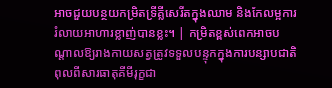អាចជួយបន្ថយកម្រិតទ្រីគ្លីសេរីតក្នុងឈាម និងកែលម្អការរំលាយអាហារខ្លាញ់បានខ្លះ។ | កម្រិតខ្ពស់ពេកអាចបណ្តាលឱ្យរាងកាយសត្វត្រូវទទួលបន្ទុកក្នុងការបន្សាបជាតិពុលពីសារធាតុគីមីរុក្ខជា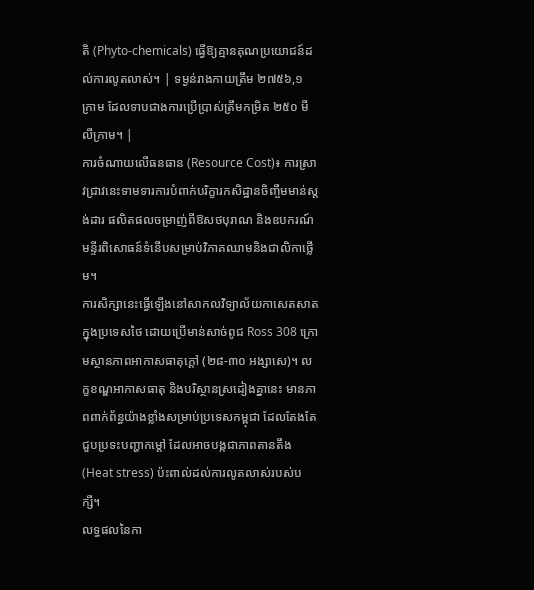តិ (Phyto-chemicals) ធ្វើឱ្យគ្មានគុណប្រយោជន៍ដល់ការលូតលាស់។ | ទម្ងន់រាងកាយត្រឹម ២៧៥៦,១ ក្រាម ដែលទាបជាងការប្រើប្រាស់ត្រឹមកម្រិត ២៥០ មីលីក្រាម។ |
ការចំណាយលើធនធាន (Resource Cost)៖ ការស្រាវជ្រាវនេះទាមទារការបំពាក់បរិក្ខារកសិដ្ឋានចិញ្ចឹមមាន់ស្តង់ដារ ផលិតផលចម្រាញ់ពីឱសថបុរាណ និងឧបករណ៍មន្ទីរពិសោធន៍ទំនើបសម្រាប់វិភាគឈាមនិងជាលិកាថ្លើម។
ការសិក្សានេះធ្វើឡើងនៅសាកលវិទ្យាល័យកាសេតសាត ក្នុងប្រទេសថៃ ដោយប្រើមាន់សាច់ពូជ Ross 308 ក្រោមស្ថានភាពអាកាសធាតុក្តៅ (២៨-៣០ អង្សាសេ)។ លក្ខខណ្ឌអាកាសធាតុ និងបរិស្ថានស្រដៀងគ្នានេះ មានភាពពាក់ព័ន្ធយ៉ាងខ្លាំងសម្រាប់ប្រទេសកម្ពុជា ដែលតែងតែជួបប្រទះបញ្ហាកម្ដៅ ដែលអាចបង្កជាភាពតានតឹង (Heat stress) ប៉ះពាល់ដល់ការលូតលាស់របស់បក្សី។
លទ្ធផលនៃកា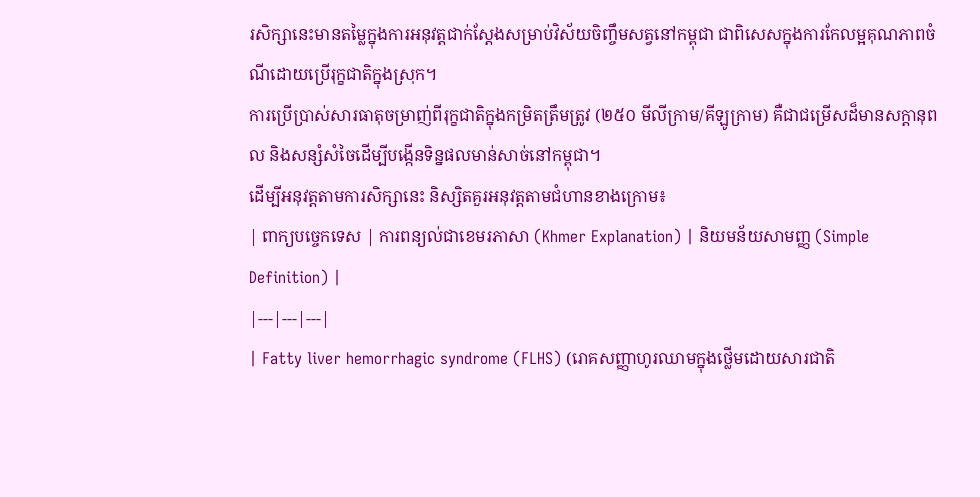រសិក្សានេះមានតម្លៃក្នុងការអនុវត្តជាក់ស្តែងសម្រាប់វិស័យចិញ្ចឹមសត្វនៅកម្ពុជា ជាពិសេសក្នុងការកែលម្អគុណភាពចំណីដោយប្រើរុក្ខជាតិក្នុងស្រុក។
ការប្រើប្រាស់សារធាតុចម្រាញ់ពីរុក្ខជាតិក្នុងកម្រិតត្រឹមត្រូវ (២៥០ មីលីក្រាម/គីឡូក្រាម) គឺជាជម្រើសដ៏មានសក្តានុពល និងសន្សំសំចៃដើម្បីបង្កើនទិន្នផលមាន់សាច់នៅកម្ពុជា។
ដើម្បីអនុវត្តតាមការសិក្សានេះ និស្សិតគួរអនុវត្តតាមជំហានខាងក្រោម៖
| ពាក្យបច្ចេកទេស | ការពន្យល់ជាខេមរភាសា (Khmer Explanation) | និយមន័យសាមញ្ញ (Simple Definition) |
|---|---|---|
| Fatty liver hemorrhagic syndrome (FLHS) (រោគសញ្ញាហូរឈាមក្នុងថ្លើមដោយសារជាតិ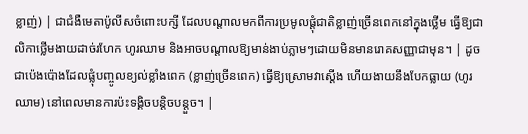ខ្លាញ់) | ជាជំងឺមេតាប៉ូលីសចំពោះបក្សី ដែលបណ្តាលមកពីការប្រមូលផ្តុំជាតិខ្លាញ់ច្រើនពេកនៅក្នុងថ្លើម ធ្វើឱ្យជាលិកាថ្លើមងាយដាច់រហែក ហូរឈាម និងអាចបណ្តាលឱ្យមាន់ងាប់ភ្លាមៗដោយមិនមានរោគសញ្ញាជាមុន។ | ដូចជាប៉េងប៉ោងដែលផ្លុំបញ្ចូលខ្យល់ខ្លាំងពេក (ខ្លាញ់ច្រើនពេក) ធ្វើឱ្យស្រោមវាស្តើង ហើយងាយនឹងបែកធ្លាយ (ហូរឈាម) នៅពេលមានការប៉ះទង្គិចបន្តិចបន្តួច។ |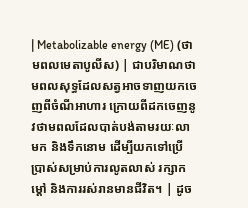| Metabolizable energy (ME) (ថាមពលមេតាបូលីស) | ជាបរិមាណថាមពលសុទ្ធដែលសត្វអាចទាញយកចេញពីចំណីអាហារ ក្រោយពីដកចេញនូវថាមពលដែលបាត់បង់តាមរយៈលាមក និងទឹកនោម ដើម្បីយកទៅប្រើប្រាស់សម្រាប់ការលូតលាស់ រក្សាកម្ដៅ និងការរស់រានមានជីវិត។ | ដូច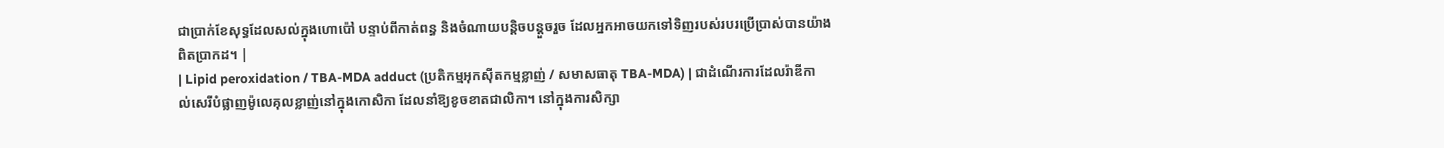ជាប្រាក់ខែសុទ្ធដែលសល់ក្នុងហោប៉ៅ បន្ទាប់ពីកាត់ពន្ធ និងចំណាយបន្តិចបន្តួចរួច ដែលអ្នកអាចយកទៅទិញរបស់របរប្រើប្រាស់បានយ៉ាងពិតប្រាកដ។ |
| Lipid peroxidation / TBA-MDA adduct (ប្រតិកម្មអុកស៊ីតកម្មខ្លាញ់ / សមាសធាតុ TBA-MDA) | ជាដំណើរការដែលរ៉ាឌីកាល់សេរីបំផ្លាញម៉ូលេគុលខ្លាញ់នៅក្នុងកោសិកា ដែលនាំឱ្យខូចខាតជាលិកា។ នៅក្នុងការសិក្សា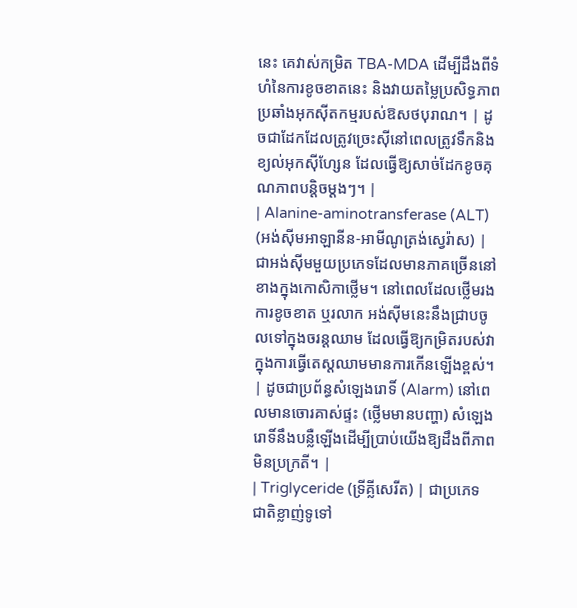នេះ គេវាស់កម្រិត TBA-MDA ដើម្បីដឹងពីទំហំនៃការខូចខាតនេះ និងវាយតម្លៃប្រសិទ្ធភាពប្រឆាំងអុកស៊ីតកម្មរបស់ឱសថបុរាណ។ | ដូចជាដែកដែលត្រូវច្រេះស៊ីនៅពេលត្រូវទឹកនិងខ្យល់អុកស៊ីហ្សែន ដែលធ្វើឱ្យសាច់ដែកខូចគុណភាពបន្តិចម្តងៗ។ |
| Alanine-aminotransferase (ALT) (អង់ស៊ីមអាឡានីន-អាមីណូត្រង់ស្វេរ៉ាស) | ជាអង់ស៊ីមមួយប្រភេទដែលមានភាគច្រើននៅខាងក្នុងកោសិកាថ្លើម។ នៅពេលដែលថ្លើមរងការខូចខាត ឬរលាក អង់ស៊ីមនេះនឹងជ្រាបចូលទៅក្នុងចរន្តឈាម ដែលធ្វើឱ្យកម្រិតរបស់វាក្នុងការធ្វើតេស្តឈាមមានការកើនឡើងខ្ពស់។ | ដូចជាប្រព័ន្ធសំឡេងរោទិ៍ (Alarm) នៅពេលមានចោរគាស់ផ្ទះ (ថ្លើមមានបញ្ហា) សំឡេងរោទិ៍នឹងបន្លឺឡើងដើម្បីប្រាប់យើងឱ្យដឹងពីភាពមិនប្រក្រតី។ |
| Triglyceride (ទ្រីគ្លីសេរីត) | ជាប្រភេទជាតិខ្លាញ់ទូទៅ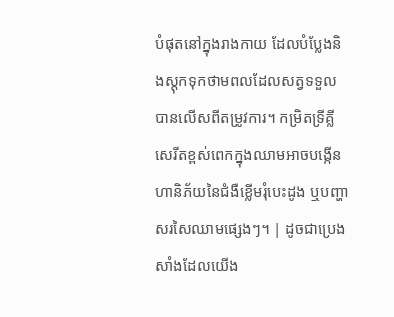បំផុតនៅក្នុងរាងកាយ ដែលបំប្លែងនិងស្តុកទុកថាមពលដែលសត្វទទួលបានលើសពីតម្រូវការ។ កម្រិតទ្រីគ្លីសេរីតខ្ពស់ពេកក្នុងឈាមអាចបង្កើនហានិភ័យនៃជំងឺខ្លើមរុំបេះដូង ឬបញ្ហាសរសៃឈាមផ្សេងៗ។ | ដូចជាប្រេងសាំងដែលយើង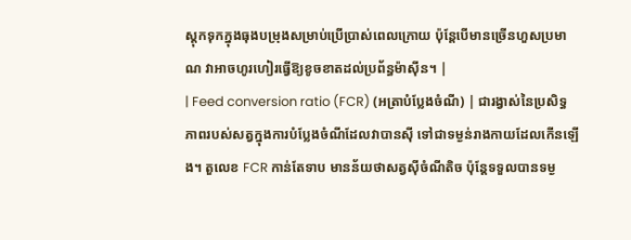ស្តុកទុកក្នុងធុងបម្រុងសម្រាប់ប្រើប្រាស់ពេលក្រោយ ប៉ុន្តែបើមានច្រើនហួសប្រមាណ វាអាចហូរហៀរធ្វើឱ្យខូចខាតដល់ប្រព័ន្ធម៉ាស៊ីន។ |
| Feed conversion ratio (FCR) (អត្រាបំប្លែងចំណី) | ជារង្វាស់នៃប្រសិទ្ធភាពរបស់សត្វក្នុងការបំប្លែងចំណីដែលវាបានស៊ី ទៅជាទម្ងន់រាងកាយដែលកើនឡើង។ តួលេខ FCR កាន់តែទាប មានន័យថាសត្វស៊ីចំណីតិច ប៉ុន្តែទទួលបានទម្ង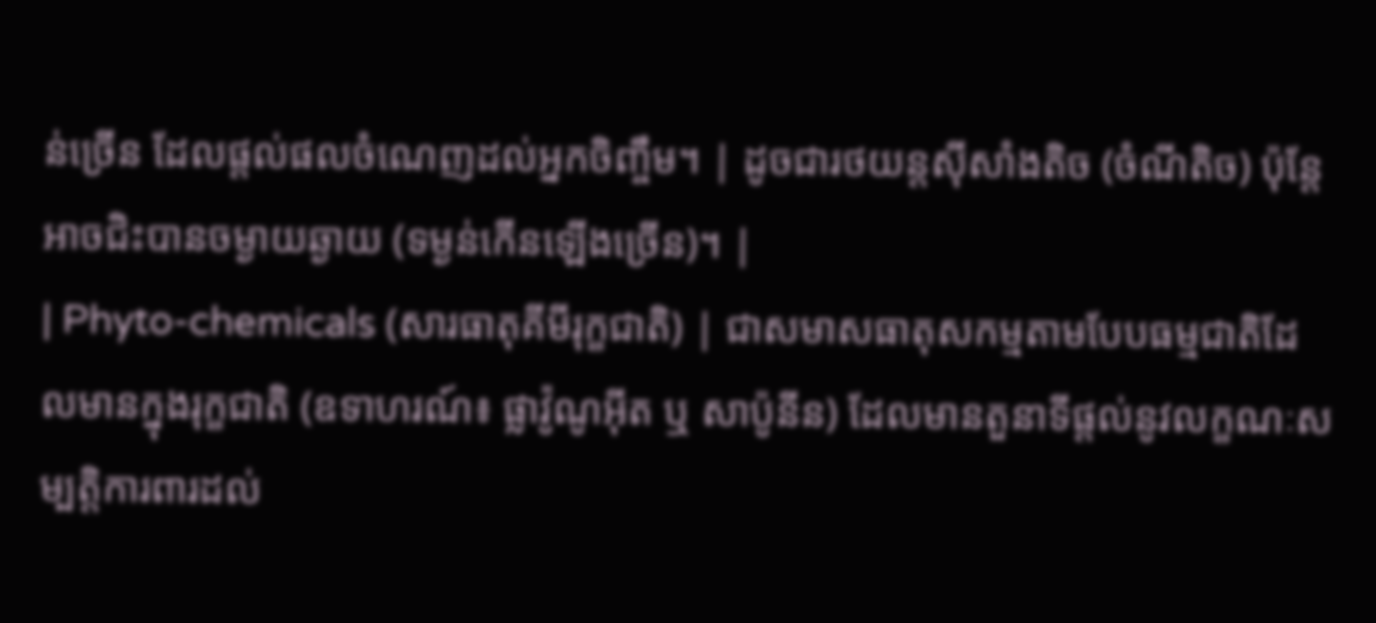ន់ច្រើន ដែលផ្តល់ផលចំណេញដល់អ្នកចិញ្ចឹម។ | ដូចជារថយន្តស៊ីសាំងតិច (ចំណីតិច) ប៉ុន្តែអាចជិះបានចម្ងាយឆ្ងាយ (ទម្ងន់កើនឡើងច្រើន)។ |
| Phyto-chemicals (សារធាតុគីមីរុក្ខជាតិ) | ជាសមាសធាតុសកម្មតាមបែបធម្មជាតិដែលមានក្នុងរុក្ខជាតិ (ឧទាហរណ៍៖ ផ្លាវ៉ូណូអ៊ីត ឬ សាប៉ូនីន) ដែលមានតួនាទីផ្តល់នូវលក្ខណៈសម្បត្តិការពារដល់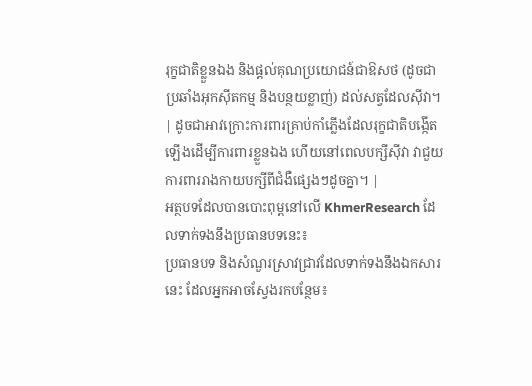រុក្ខជាតិខ្លួនឯង និងផ្តល់គុណប្រយោជន៍ជាឱសថ (ដូចជាប្រឆាំងអុកស៊ីតកម្ម និងបន្ថយខ្លាញ់) ដល់សត្វដែលស៊ីវា។ | ដូចជាអាវក្រោះការពារគ្រាប់កាំភ្លើងដែលរុក្ខជាតិបង្កើតឡើងដើម្បីការពារខ្លួនឯង ហើយនៅពេលបក្សីស៊ីវា វាជួយការពាររាងកាយបក្សីពីជំងឺផ្សេងៗដូចគ្នា។ |
អត្ថបទដែលបានបោះពុម្ពនៅលើ KhmerResearch ដែលទាក់ទងនឹងប្រធានបទនេះ៖
ប្រធានបទ និងសំណួរស្រាវជ្រាវដែលទាក់ទងនឹងឯកសារនេះ ដែលអ្នកអាចស្វែងរកបន្ថែម៖